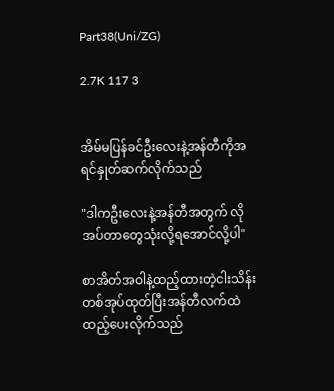Part38(Uni/ZG)

2.7K 117 3


အိမ်မပြန်ခင်ဦးလေးနဲ့အန်တီကိုအရင်နှုတ်ဆက်လိုက်သည်

"ဒါကဦးလေးနဲ့အန်တီအတွက် လိုအပ်တာတွေသုံးလို့ရအောင်လို့ပါ"

စာအိတ်အဝါနဲ့ထည့်ထားတဲ့ငါးသိန်းတစ်အုပ်ထုတ်ပြီးအန်တီလက်ထဲထည့်ပေးလိုက်သည်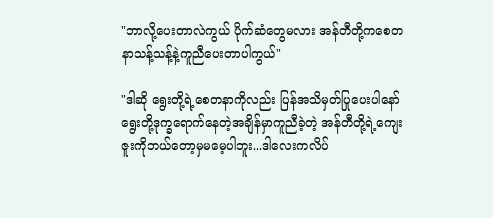"ဘာလို့ပေးတာလဲကွယ် ပိုက်ဆံတွေမလား အန်တီတို့ကစေတနာသန့်သန့်နဲ့ကူညီပေးတာပါကွယ်"

"ဒါဆို ရွေးတို့ရဲ့စေတနာကိုလည်း ပြန်အသိမှတ်ပြုပေးပါနော် ရွေးတို့ဒုက္ခရောက်နေတဲ့အချိန်မှာကူညီခဲ့တဲ့ အန်တီတို့ရဲ့ကျေးဇူးကိုဘယ်တော့မှ‌မမေ့ပါဘူး...ဒါလေးကလိပ်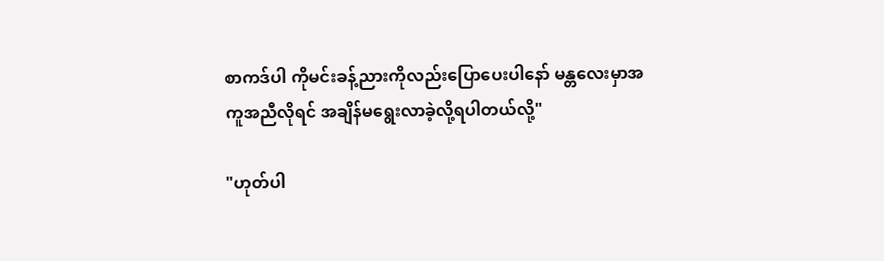စာကဒ်ပါ ကိုမင်းခန့်ညားကိုလည်းပြောပေးပါနော် မန္တလေးမှာအကူအညီလိုရင် အချိန်မရွေးလာခဲ့လို့ရပါတယ်လို့"

"ဟုတ်ပါ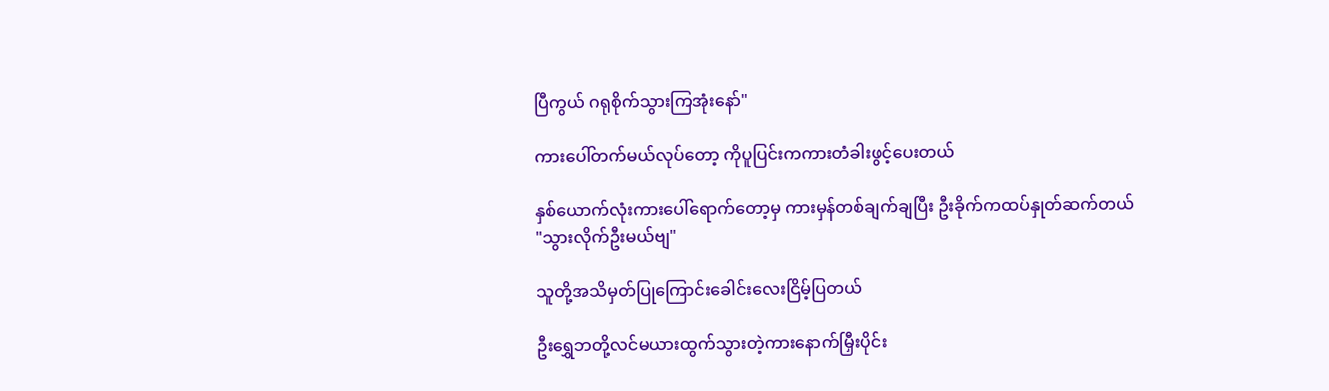ပြီကွယ် ဂရုစိုက်သွားကြအုံးနော်"

ကားပေါ်တက်မယ်လုပ်တော့ ကိုပူပြင်းကကားတံခါးဖွင့်ပေးတယ်

နှစ်ယောက်လုံးကားပေါ်ရောက်တော့မှ ကားမှန်တစ်ချက်ချပြီး ဦးခိုက်ကထပ်နှုတ်ဆက်တယ်
"သွားလိုက်ဦးမယ်ဗျ"

သူတို့အသိမှတ်ပြုကြောင်းခေါင်းလေးငြိမ့်ပြတယ်

ဦးရွှေဘတို့လင်မယားထွက်သွားတဲ့ကားနောက်မြှီးပိုင်း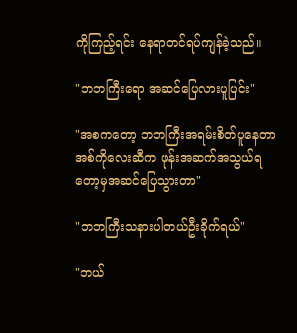ကိုကြည့်ရင်း နေရာတင်ရပ်ကျန်ခဲ့သည်။

"ဘဘကြီးရော အဆင်ပြေလားပူပြင်း"

"အစကတော့ ဘဘကြီးအရမ်းစိတ်ပူနေတာ အစ်ကိုလေးဆီက ဖုန်းအဆက်အသွယ်ရတော့မှအဆင်ပြေသွားတာ"

"ဘဘကြီးသနားပါတယ်ဦးခိုက်ရယ်"

"ဘယ်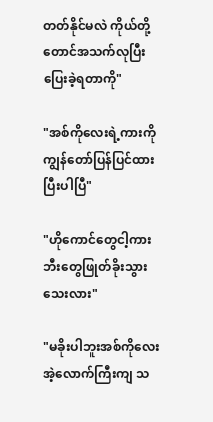တတ်နိုင်မလဲ ကိုယ်တို့တောင်အသက်လုပြီးပြေးခဲ့ရတာကို"

"အစ်ကိုလေးရဲ့ကားကို ကျွန်တော်ပြန်ပြင်ထားပြီးပါပြီ"

"ဟိုကောင်တွေငါ့ကားဘီးတွေဖြုတ်ခိုးသွားသေးလား"

"မခိုးပါဘူးအစ်ကိုလေး အဲ့လောက်ကြီးကျ သ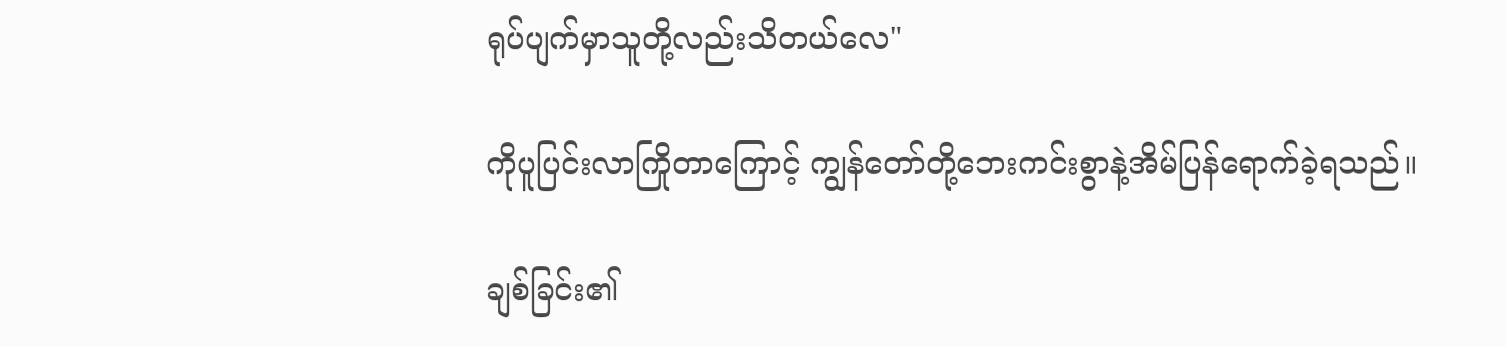ရုပ်ပျက်မှာသူတို့လည်းသိတယ်လေ"

ကိုပူပြင်းလာကြိုတာကြောင့် ကျွန်တော်တို့ဘေးကင်းစွာနဲ့အိမ်ပြန်ရောက်ခဲ့ရသည်။

ချစ်ခြင်း၏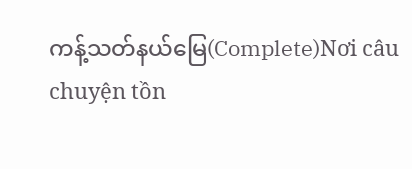ကန့်သတ်နယ်မြေ(Complete)Nơi câu chuyện tồn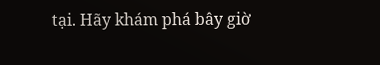tại. Hãy khám phá bây giờ